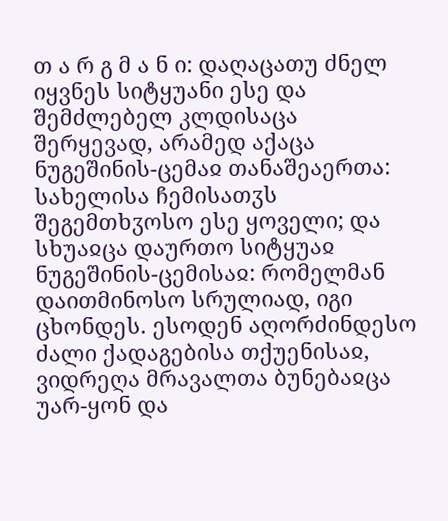თ ა რ გ მ ა ნ ი: დაღაცათუ ძნელ იყვნეს სიტყუანი ესე და შემძლებელ კლდისაცა შერყევად, არამედ აქაცა ნუგეშინის-ცემაჲ თანაშეაერთა: სახელისა ჩემისათჳს შეგემთხჳოსო ესე ყოველი; და სხუაჲცა დაურთო სიტყუაჲ ნუგეშინის-ცემისაჲ: რომელმან დაითმინოსო სრულიად, იგი ცხონდეს. ესოდენ აღორძინდესო ძალი ქადაგებისა თქუენისაჲ, ვიდრეღა მრავალთა ბუნებაჲცა უარ-ყონ და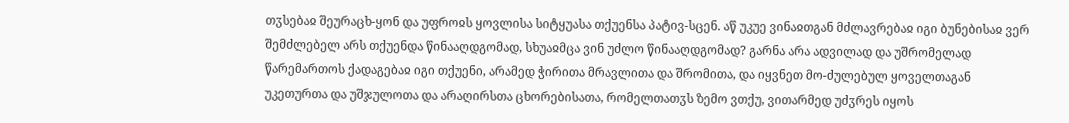თჳსებაჲ შეურაცხ-ყონ და უფროჲს ყოვლისა სიტყუასა თქუენსა პატივ-სცენ. აწ უკუე ვინაჲთგან მძლავრებაჲ იგი ბუნებისაჲ ვერ შემძლებელ არს თქუენდა წინააღდგომად, სხუაჲმცა ვინ უძლო წინააღდგომად? გარნა არა ადვილად და უშრომელად წარემართოს ქადაგებაჲ იგი თქუენი, არამედ ჭირითა მრავლითა და შრომითა, და იყვნეთ მო-ძულებულ ყოველთაგან უკეთურთა და უშჯულოთა და არაღირსთა ცხორებისათა, რომელთათჳს ზემო ვთქუ, ვითარმედ უძჳრეს იყოს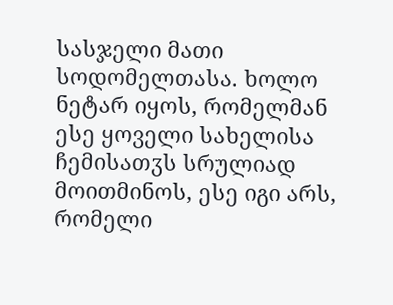სასჯელი მათი სოდომელთასა. ხოლო ნეტარ იყოს, რომელმან ესე ყოველი სახელისა ჩემისათჳს სრულიად მოითმინოს, ესე იგი არს, რომელი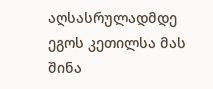აღსასრულადმდე ეგოს კეთილსა მას შინა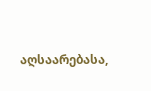აღსაარებასა,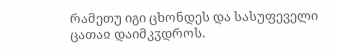რამეთუ იგი ცხონდეს და სასუფეველი ცათაჲ დაიმკჳდროს.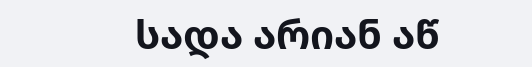სადა არიან აწ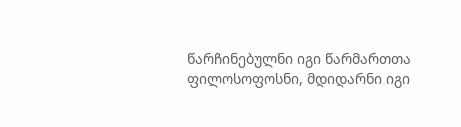წარჩინებულნი იგი წარმართთა ფილოსოფოსნი, მდიდარნი იგი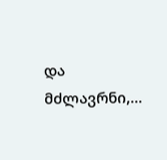და მძლავრნი,...